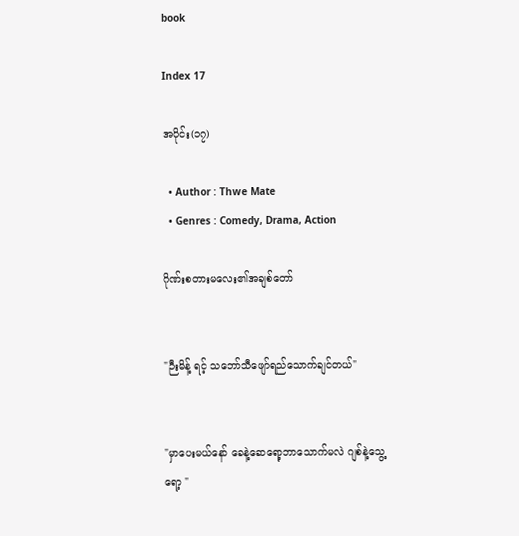book

Index 17

အပိုင်း(၁၇)

  • Author : Thwe Mate
  • Genres : Comedy, Drama, Action

ဂိုဏ်းစတားမလေး၏အချစ်တော်


"ဉီးမိန့် ရင့် သဘော်သီဖျော်ရည်သောက်ချင်တယ်"


"မှာပေးမယ်နော် ခေနဲ့ဆေရော့ဘာသောက်မလဲ ဂျစ်နဲ့သွေ့ရော့ "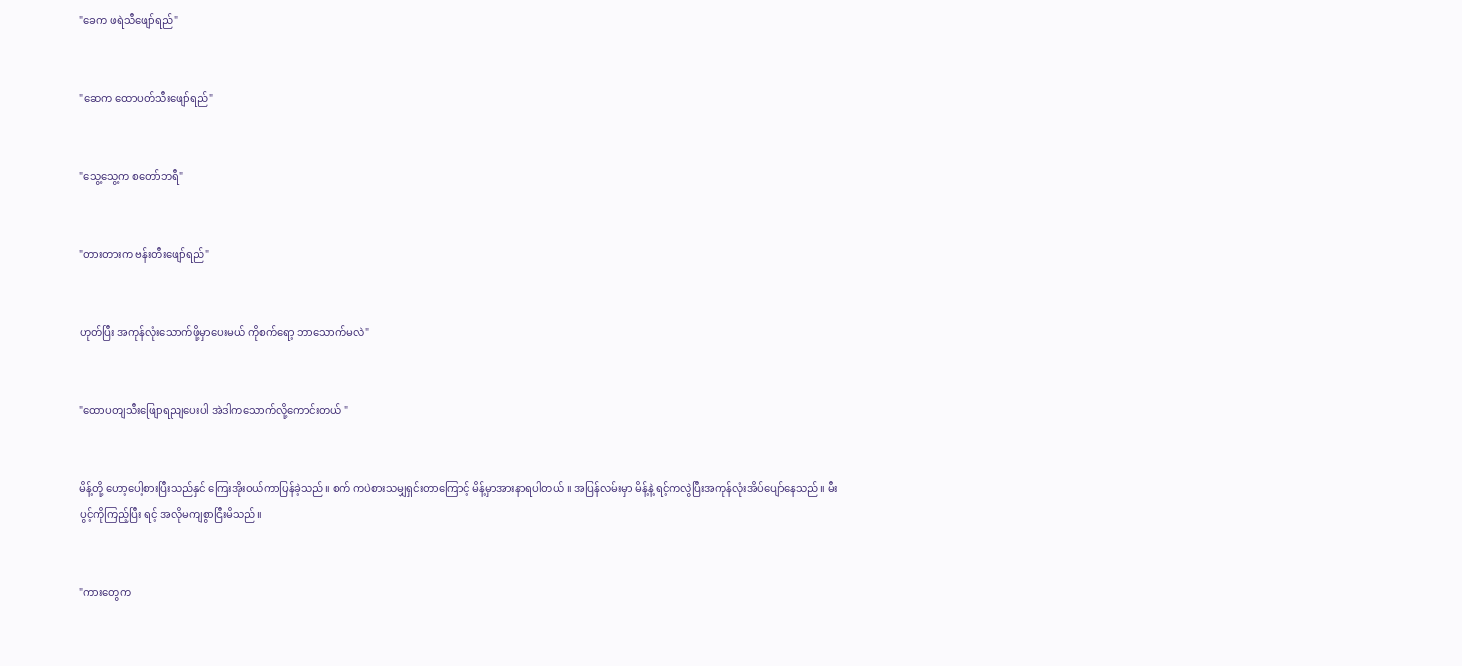"ခေက ဖရဲသီဖျော်ရည်"


"ဆေက ထောပတ်သီးဖျော်ရည်"


"သွေ့သွေ့က စတော်ဘရီ"


"တားတားက ဗန်းတီးဖျော်ရည်"


ဟုတ်ပြီး အကုန်လုံးသောက်ဖို့မှာပေးမယ် ကိုစက်ရော့ ဘာသောက်မလဲ"


"ထောပတျသီးဖျြောရညျပေးပါ အဲဒါကသောက်လို့ကောင်းတယ် "


မိန့်တို့ ဟော့ပေါ့စားပြီးသည်နှင် ကြေးအိုးဝယ်ကာပြန်ခဲ့သည်။ စက် ကပဲစားသမျှရှင်းတာကြောင့် မိန့်မှာအားနာရပါတယ် ။ အပြန်လမ်းမှာ မိန့်နဲ့ ရင့်ကလွဲပြီးအကုန်လုံးအိပ်ပျော်နေသည်။ မီးပွင့်ကိုကြည့်ပြီး ရင့် အလိုမကျစွာငြီးမိသည်။


"ကားတွေက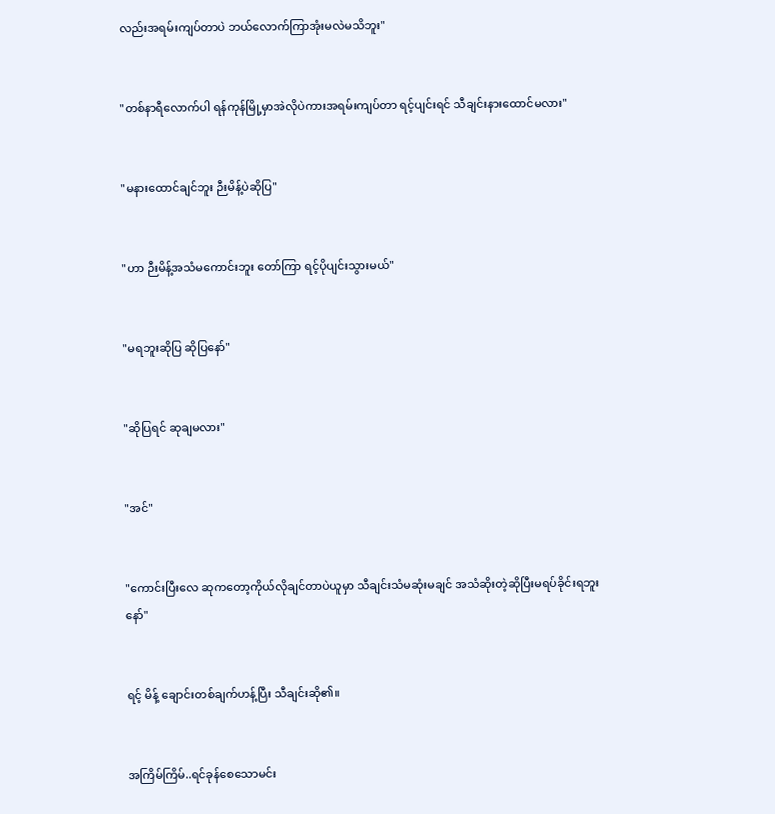လည်းအရမ်းကျပ်တာပဲ ဘယ်လောက်ကြာအုံးမလဲမသိဘူး"


"တစ်နာရီလောက်ပါ ရန်ကုန်မြို့မှာအဲလိုပဲကားအရမ်းကျပ်တာ ရင့်ပျင်းရင် သီချင်းနားထောင်မလား"


"မနားထောင်ချင်ဘူး ဉီးမိန့်ပဲဆိုပြ"


"ဟာ ဉီးမိန့်အသံမကောင်းဘူး တော်ကြာ ရင့်ပိုပျင်းသွားမယ်"


"မရဘူးဆိုပြ ဆိုပြနော်"


"ဆိုပြရင် ဆုချမလား"


"အင်"


"ကောင်းပြီးလေ ဆုကတော့ကိုယ်လိုချင်တာပဲယူမှာ သီချင်းသံမဆုံးမချင် အသံဆိုးတဲ့ဆိုပြီးမရပ်ခိုင်းရဘူးနော်"


ရင့် မိန့် ချောင်းတစ်ချက်ဟန့်ပြီး သီချင်းဆို၏။


အကြိမ်ကြိမ်..ရင်ခုန်စေသောမင်း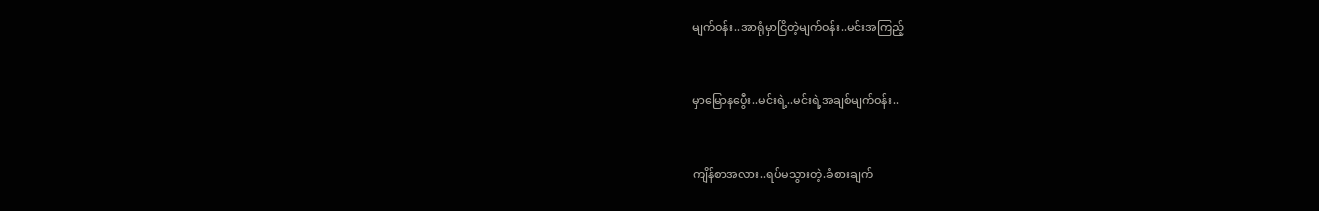မျက်ဝန်း..အာရုံမှာငြိတဲ့မျက်ဝန်း..မင်းအကြည့်


မှာမြောနပွေီး..မင်းရဲ့..မင်းရဲ့အချစ်မျက်ဝန်း..


ကျိန်စာအလား..ရပ်မသွားတဲ့.ခံစားချက်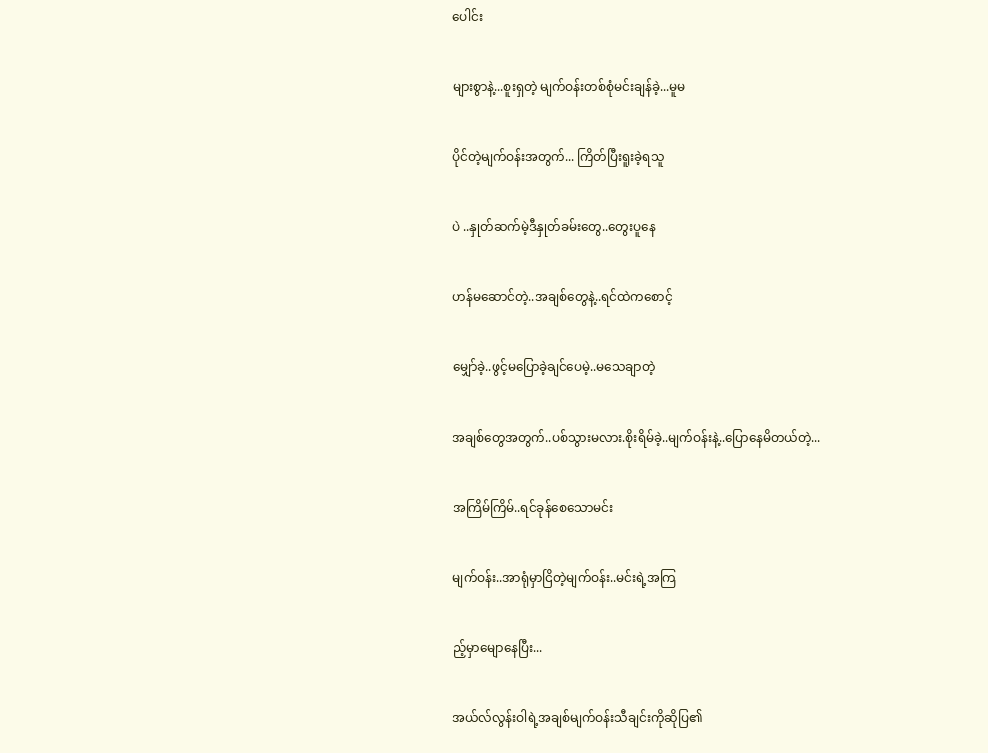ပေါင်း


များစွာနဲ့...စူးရှတဲ့ မျက်ဝန်းတစ်စုံမင်းချန်ခဲ့...မူမ


ပိုင်တဲ့မျက်ဝန်းအတွက်... ကြိတ်ပြီးရူးခဲ့ရသူ


ပဲ ..နှုတ်ဆက်မဲ့ဒီနှုတ်ခမ်းတွေ..တွေးပူနေ


ဟန်မဆောင်တဲ့..အချစ်တွေနဲ့..ရင်ထဲကစောင့်


မျှော်ခဲ့..ဖွင့်မပြောခဲ့ချင်ပေမဲ့..မသေချာတဲ့


အချစ်တွေအတွက်..ပစ်သွားမလား.စိုးရိမ်ခဲ့..မျက်ဝန်းနဲ့..ပြောနေမိတယ်တဲ့...


အကြိမ်ကြိမ်..ရင်ခုန်စေသောမင်း


မျက်ဝန်း..အာရုံမှာငြိတဲ့မျက်ဝန်း..မင်းရဲ့အကြ


ည့်မှာမျောနေပြီး...


အယ်လ်လွန်းဝါရဲ့အချစ်မျက်ဝန်းသီချင်းကိုဆိုပြ၏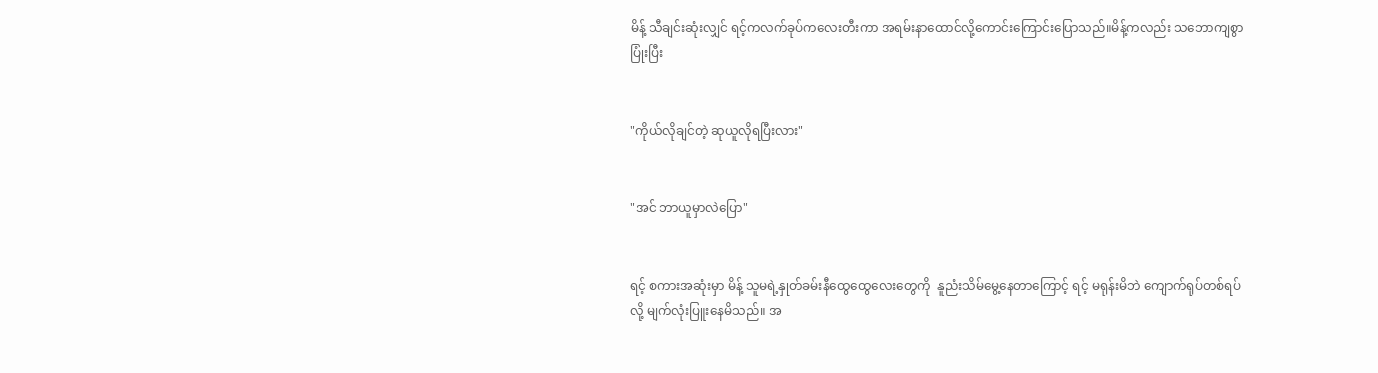မိန့် သီချင်းဆုံးလျှင် ရင့်ကလက်ခုပ်ကလေးတီးကာ အရမ်းနာထောင်လို့ကောင်းကြောင်းပြောသည်။မိန့်ကလည်း သဘောကျစွာပြုံးပြီး


"ကိုယ်လိုချင်တဲ့ ဆုယူလိုရပြီးလား"


"အင် ဘာယူမှာလဲပြော"


ရင့် စကားအဆုံးမှာ မိန့် သူမရဲ့နှုတ်ခမ်းနီထွေထွေလေးတွေကို  နူညံးသိမ်မွေ့နေတာကြောင့် ရင့် မရုန်းမိဘဲ ကျောက်ရုပ်တစ်ရပ်လို့ မျက်လုံးပြူးနေမိသည်။ အ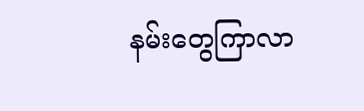နမ်းတွေကြာလာ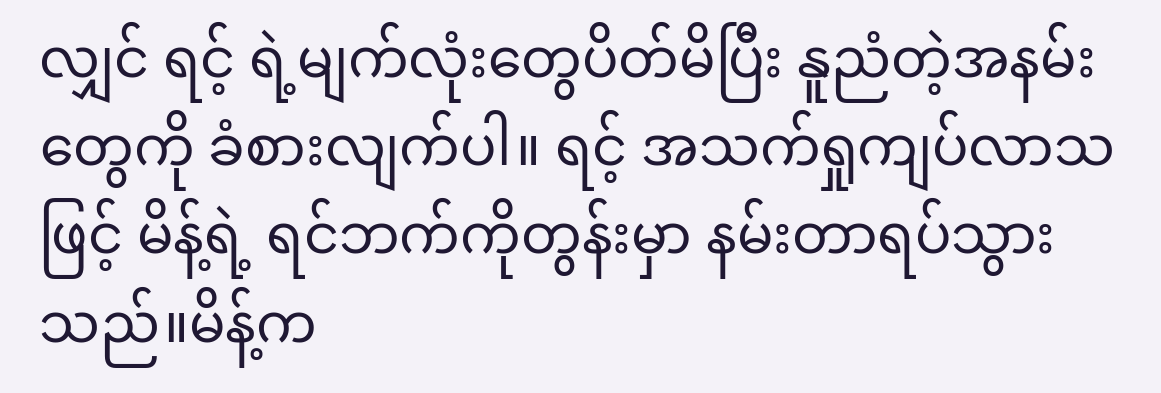လျှင် ရင့် ရဲ့မျက်လုံးတွေပိတ်မိပြီး နူညံတဲ့အနမ်းတွေကို ခံစားလျက်ပါ။ ရင့် အသက်ရှုကျပ်လာသဖြင့် မိန့်ရဲ့ ရင်ဘက်ကိုတွန်းမှာ နမ်းတာရပ်သွားသည်။မိန့်က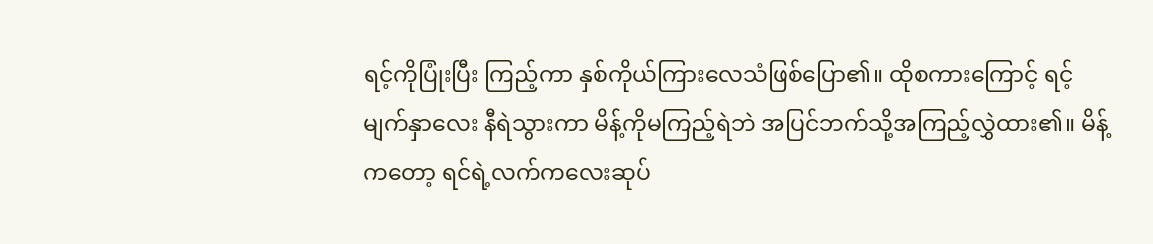ရင့်ကိုပြုံးပြီး ကြည့်ကာ နှစ်ကိုယ်ကြားလေသံဖြစ်ပြော၏။ ထိုစကားကြောင့် ရင့် မျက်နှာလေး နီရဲသွားကာ မိန့်ကိုမကြည့်ရဲဘဲ အပြင်ဘက်သို့အကြည့်လွှဲထား၏။ မိန့်ကတော့ ရင်ရဲ့လက်ကလေးဆုပ်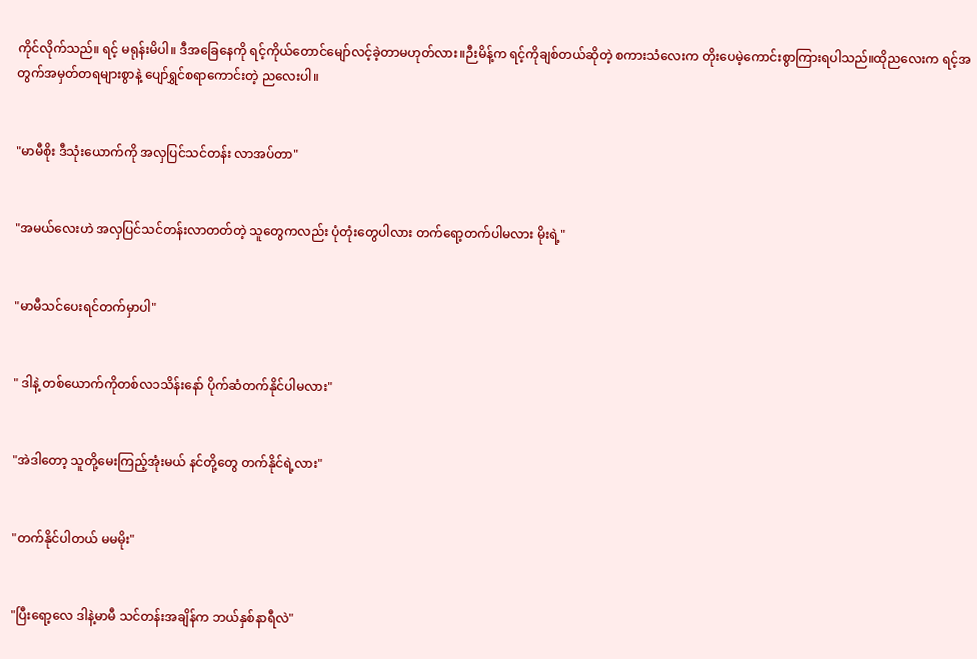ကိုင်လိုက်သည်။ ရင့် မရုန်းမိပါ။ ဒီအခြေနေကို ရင့်ကိုယ်တောင်မျော်လင့်ခဲ့တာမဟုတ်လား။ဉီးမိန့်က ရင့်ကိုချစ်တယ်ဆိုတဲ့ စကားသံလေးက တိုးပေမဲ့ကောင်းစွာကြားရပါသည်။ထိုညလေးက ရင့်အတွက်အမှတ်တရများစွာနဲ့ ပျော်ရွှင်စရာကောင်းတဲ့ ညလေးပါ။


"မာမီစိုး ဒီသုံးယောက်ကို အလှပြင်သင်တန်း လာအပ်တာ"


"အမယ်လေးဟဲ အလှပြင်သင်တန်းလာတတ်တဲ့ သူတွေကလည်း ပုံတုံးတွေပါလား တက်ရော့တက်ပါမလား မိုးရဲ့"


"မာမီသင်ပေးရင်တက်မှာပါ"


" ဒါနဲ့ တစ်ယောက်ကိုတစ်လ၁သိန်းနော် ပိုက်ဆံတက်နိုင်ပါမလား"


"အဲဒါတော့ သူတို့မေးကြည့်အုံးမယ် နင်တို့တွေ တက်နိုင်ရဲ့လား"


"တက်နိုင်ပါတယ် မမမိုး"


"ပြီးရော့လေ ဒါနဲ့မာမီ သင်တန်းအချိန်က ဘယ်နှစ်နာရီလဲ"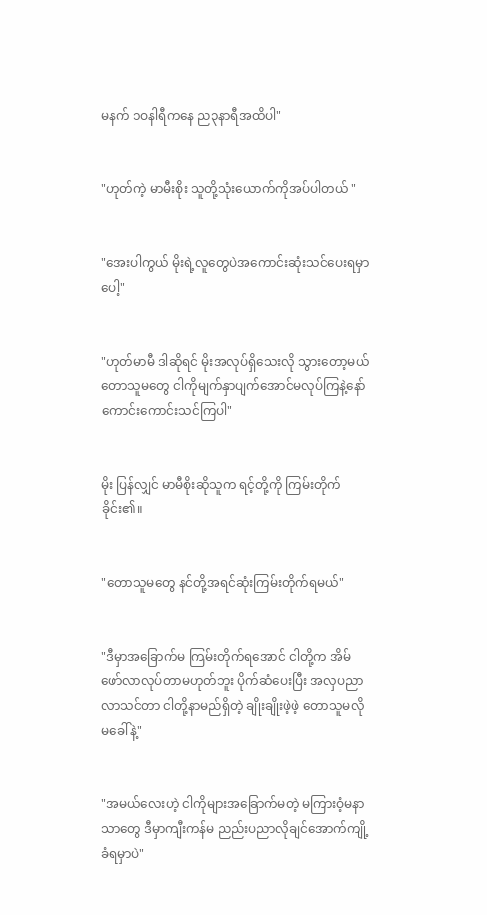မနက် ၁ဝနါရီကနေ ည၃နာရီအထိပါ"


"ဟုတ်ကဲ့ မာမီးစိုး သူတို့သုံးယောက်ကိုအပ်ပါတယ် "


"အေးပါကွယ် မိုးရဲ့လူတွေပဲအကောင်းဆုံးသင်ပေးရမှာပေါ့"


"ဟုတ်မာမီ ဒါဆိုရင် မိုးအလုပ်ရှိသေးလို သွားတော့မယ် တောသူမတွေ ငါကိုမျက်နှာပျက်အောင်မလုပ်ကြနဲ့နော် ကောင်းကောင်းသင်ကြပါ"


မိုး ပြန်လျှင် မာမီစိုးဆိုသူက ရင့်တို့ကို ကြမ်းတိုက်ခိုင်း၏။


"တောသူမတွေ နင်တို့အရင်ဆုံးကြမ်းတိုက်ရမယ်"


"ဒီမှာအခြောက်မ ကြမ်းတိုက်ရအောင် ငါတို့က အိမ်ဖော်လာလုပ်တာမဟုတ်ဘူး ပိုက်ဆံပေးပြီး အလှပညာလာသင်တာ ငါတို့နာမည်ရှိတဲ့ ချိုးချိုးဖဲ့ဖဲ့ တောသူမလိုမခေါ်နဲ့"


"အမယ်လေးဟဲ့ ငါကိုများအခြောက်မတဲ့ မကြားဝံ့မနာသာတွေ ဒီမှာကျီးကန်မ ညည်းပညာလိုချင်အောက်ကျို့ခံရမှာပဲ"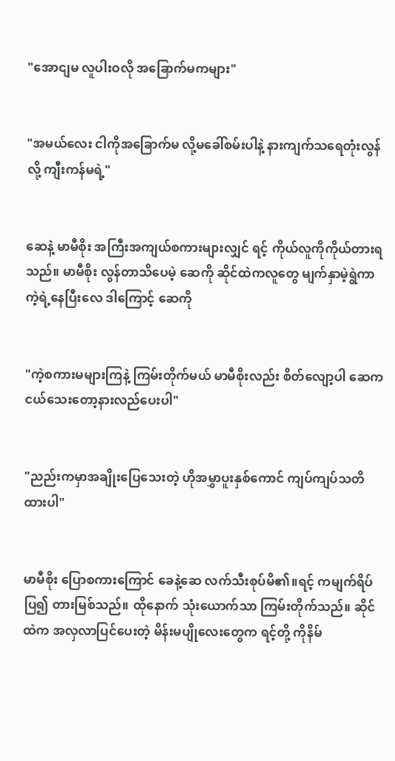"အောငျမ လူပါးဝလို အခြောက်မကများ"


"အမယ်လေး ငါကိုအခြောက်မ လို့မခေါ်စမ်းပါနဲ့ နားကျက်သရေတုံးလွန်လို့ ကျီးကန်မရဲ့"


ဆေနဲ့ မာမီစိုး အကြီးအကျယ်စကားများလျှင် ရင့် ကိုယ်လူကိုကိုယ်တားရသည်။ မာမီစိုး လွန်တာသိပေမဲ့ ဆေကို ဆိုင်ထဲကလူတွေ မျက်နှာမဲ့ရွဲကာ ကဲ့ရဲ့နေပြီးလေ ဒါကြောင့် ဆေကို


"ကဲ့စကားမများကြနဲ့ ကြမ်းတိုက်မယ် မာမီစိုးလည်း စိတ်လျော့ပါ ဆေက ငယ်သေးတော့နားလည်ပေးပါ"


"ညည်းကမှာအချိုးပြေသေးတဲ့ ဟိုအမွှာပူးနှစ်ကောင် ကျပ်ကျပ်သတိထားပါ"


မာမီစိုး ပြောစကားကြောင် ခေနဲ့ဆေ လက်သီးစုပ်မိ၏။ရင့် ကမျက်ရိပ်ပြ၍ တားမြစ်သည်။ ထိုနောက် သုံးယောက်သာ ကြမ်းတိုက်သည်။ ဆိုင်ထဲက အလှလာပြင်ပေးတဲ့ မိန်းမပျိုလေးတွေက ရင့်တို့ ကိုနိမ်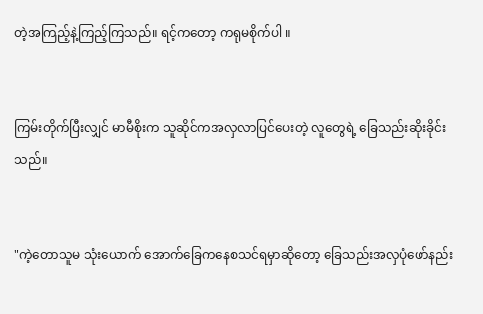တဲ့အကြည့်နဲ့ကြည့်ကြသည်။ ရင့်ကတော့ ကရုမစိုက်ပါ ။


ကြမ်းတိုက်ပြီးလျှင် မာမီစိုးက သူဆိုင်ကအလှလာပြင်ပေးတဲ့ လူတွေရဲ့ ခြေသည်းဆိုးခိုင်းသည်။


"ကဲ့တောသူမ သုံးယောက် အောက်ခြေကနေစသင်ရမှာဆိုတော့ ခြေသည်းအလှပုံဖော်နည်း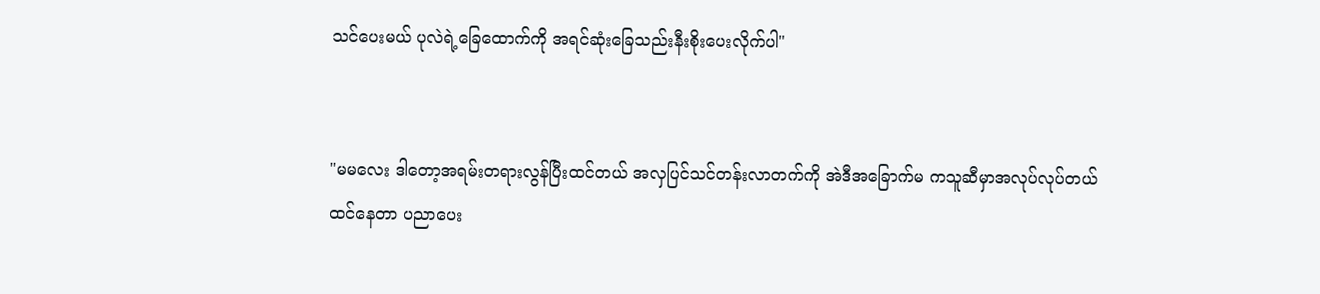သင်ပေးမယ် ပုလဲရဲ့ခြေထောက်ကို အရင်ဆုံးခြေသည်းနီးစိုးပေးလိုက်ပါ"


"မမလေး ဒါတော့အရမ်းတရားလွန်ပြီးထင်တယ် အလှပြင်သင်တန်းလာတက်ကို အဲဒီအခြောက်မ ကသူဆီမှာအလုပ်လုပ်တယ်ထင်နေတာ ပညာပေး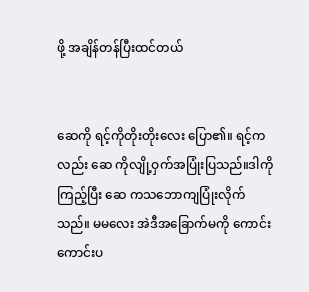ဖို့ အချိန်တန်ပြီးထင်တယ်


ဆေကို ရင့်ကိုတိုးတိုးလေး ပြော၏။ ရင့်ကလည်း ဆေ ကိုလျို့ဝှက်အပြုံးပြသည်။ဒါကိုကြည့်ပြီး ဆေ ကသဘောကျပြုံးလိုက်သည်။ မမလေး အဲဒီအခြောက်မကို ကောင်းကောင်းပ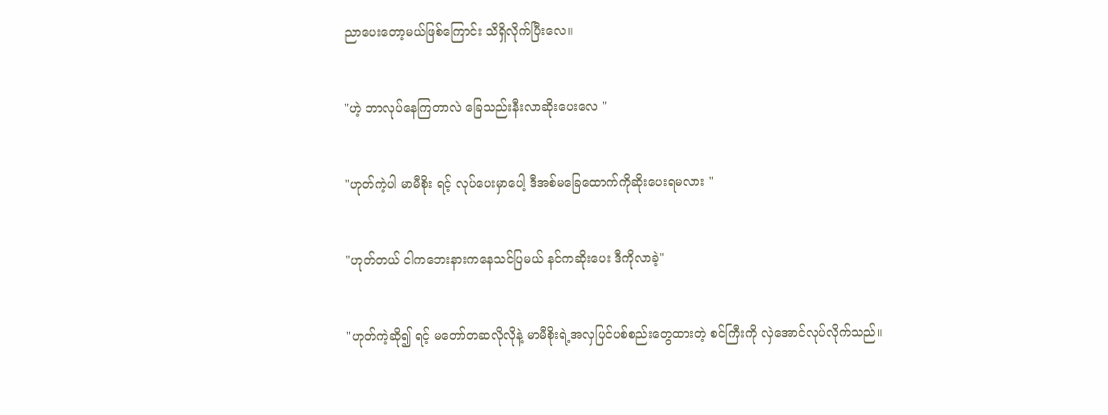ညာပေးတော့မယ်ဖြစ်ကြောင်း သိရှိလိုက်ပြီးလေ။


"ဟဲ့ ဘာလုပ်နေကြတာလဲ ခြေသည်းနီးလာဆိုးပေးလေ "


"ဟုတ်ကဲ့ပါ မာမီစိုး ရင့် လုပ်ပေးမှာပေါ့ ဒီအစ်မခြေထောက်ကိုဆိုးပေးရမလား "


"ဟုတ်တယ် ငါကဘေးနားကနေသင်ပြမယ် နင်ကဆိုးပေး ဒီကိုလာခဲ့"


"ဟုတ်ကဲ့ဆို၍ ရင့် မတော်တဆလိုလိုနဲ့ မာမီစိုးရဲ့အလှပြင်ပစ်စည်းတွေထားတဲ့ စင်ကြီးကို လှဲအောင်လုပ်လိုက်သည်။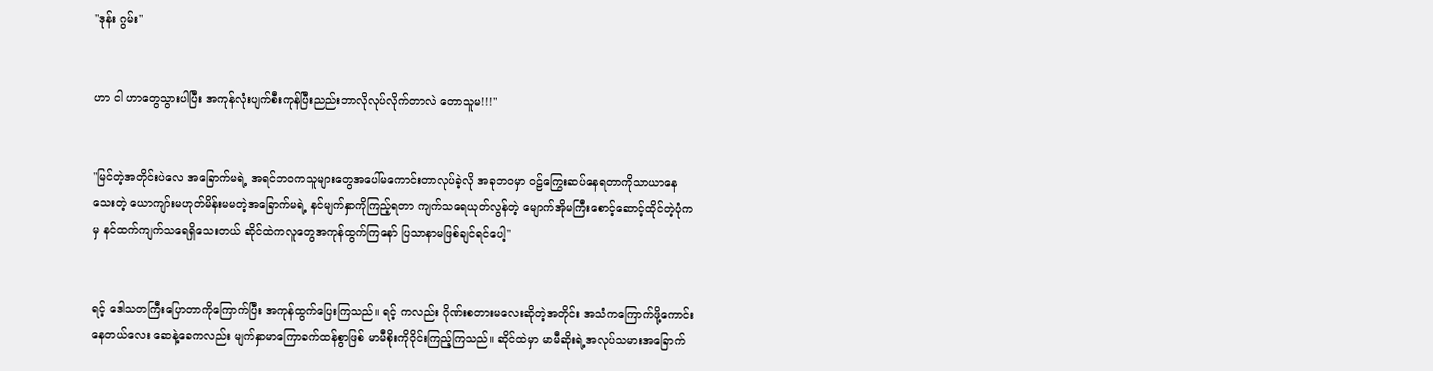"ဒုန်း ဂွမ်း"


ဟာ ငါ ဟာတွေသွားပါပြီး အကုန်လုံးပျက်စီးကုန်ပြီးညည်းဘာလိုလုပ်လိုက်တာလဲ တောသူမ!!!"


"မြင်တဲ့အတိုင်းပဲလေ အခြောက်မရဲ့ အရင်ဘဝကသူများတွေအပေါ်မကောင်းတာလုပ်ခဲ့လို အခုဘဝမှာ ဝဠ်ကြွေးဆပ်နေရတာကိုသာယာနေသေးတဲ့ ယောကျာ်းမဟုတ်မိန်းမမတဲ့အခြောက်မရဲ့ နင်မျက်နှာကိုကြည့်ရတာ ကျက်သရေယုတ်လွန်တဲ့ မျောက်အိုမကြီးစောင့်ဆောင့်ထိုင်တဲ့ပုံကမှ နင်ထက်ကျက်သရေရှိသေးတယ် ဆိုင်ထဲကလူတွေအကုန်ထွက်ကြနော် ပြသာနာမဖြစ်ချင်ရင်ပေါ့"


ရင့် ဒေါသတကြီးပြောတာကိုကြောက်ပြီး အကုန်ထွက်ပြေးကြသည်။ ရင့် ကလည်း ဂိုဏ်းစတားမလေးဆိုတဲ့အတိုင်း အသံကကြောက်ဖို့ကောင်းနေတယ်လေး ဆေနဲ့ခေကလည်း မျက်နှာမာကြောခက်ထန်စွာဖြစ် မာမီစိုးကိုဝိုင်းကြည့်ကြသည်။ ဆိုင်ထဲမှာ မာမီဆိုးရဲ့အလုပ်သမားအခြောက်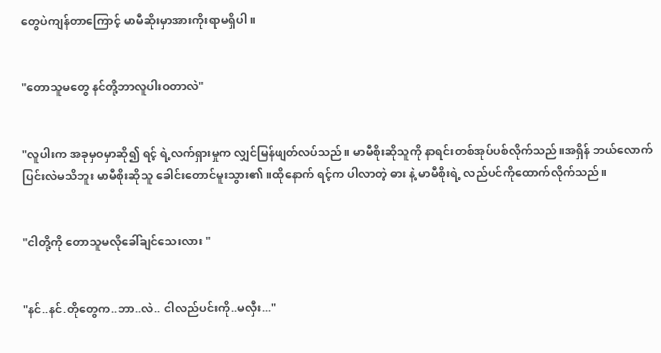တွေပဲကျန်တာကြောင့် မာမီဆိုးမှာအားကိုးရာမရှိပါ။


"တောသူမတွေ နင်တို့ဘာလူပါးဝတာလဲ"


"လူပါးက အခုမှဝမှာဆို၍ ရင့် ရဲ့လက်ရှားမှုက လျှင်မြန်ဖျတ်လပ်သည်။ မာမီစိုးဆိုသူကို နာရင်းတစ်အုပ်ပစ်လိုက်သည်။အရှိန် ဘယ်လောက်ပြင်းလဲမသိဘူး မာမီစိုးဆိုသူ ခေါင်းတောင်မူးသွား၏။ထိုနောက် ရင့်က ပါလာတဲ့ ဓား နဲ့ မာမီစိုးရဲ့ လည်ပင်ကိုထောက်လိုက်သည်။


"ငါတို့ကို တောသူမလိုခေါ်ချင်သေးလား "


"နင်..နင်.တိုတွေက..ဘာ..လဲ.. ငါလည်ပင်းကို..မလှီး..."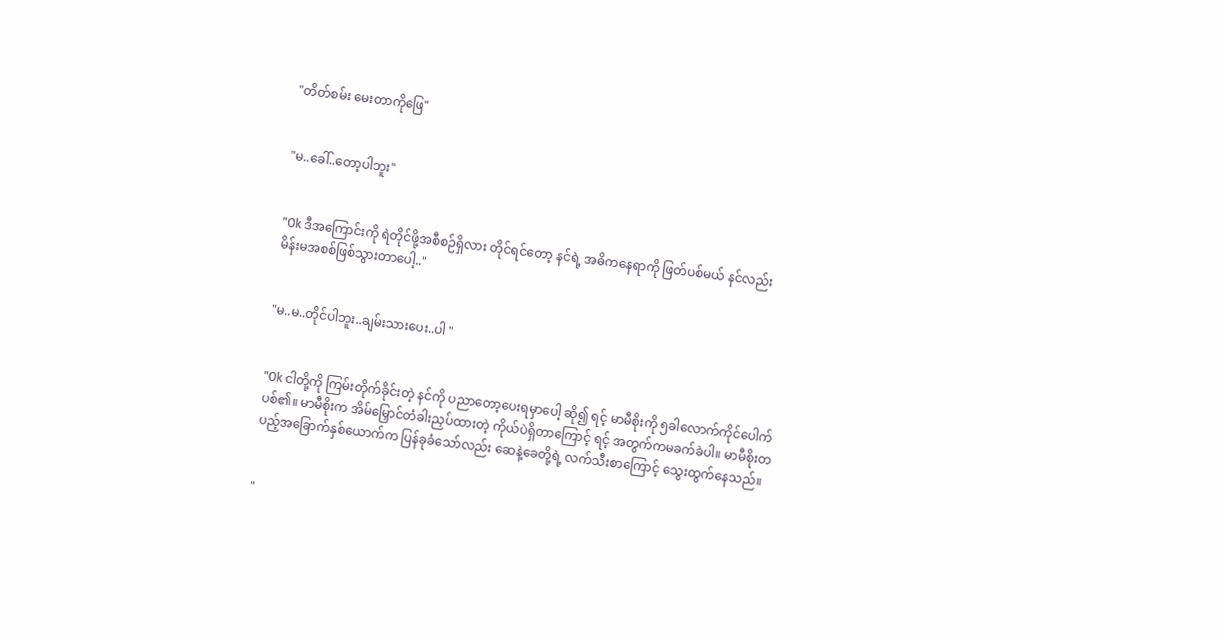"တိတ်စမ်း မေးတာကိုဖြေ"


"မ..ခေါ်..တော့ပါဘူး"


"Ok ဒီအကြောင်းကို ရဲတိုင်ဖို့အစီစဉ်ရှိလား တိုင်ရင်တော့ နင်ရဲ့ အဓိကနေရာကို ဖြတ်ပစ်မယ် နင်လည်း မိန်းမအစစ်ဖြစ်သွားတာပေါ့.."


"မ..မ..တိုင်ပါဘူး..ချမ်းသားပေး..ပါ "


"Ok ငါတို့ကို ကြမ်းတိုက်ခိုင်းတဲ့ နင်ကို ပညာတော့ပေးရမှာပေါ့ ဆို၍ ရင့် မာမီစိုးကို ၅ခါလောက်ကိုင်ပေါက်ပစ်၏။ မာမီစိုးက အိမ်မြှောင်တံခါးညှပ်ထားတဲ့ ကိုယ်ပဲရှိတာကြောင့် ရင့် အတွက်ကမခက်ခဲပါ။ မာမီစိုးတပည့်အခြောက်နှစ်ယောက်က ပြန်ခုခံသော်လည်း ဆေနဲ့ခေတို့ရဲ့ လက်သီးစာကြောင့် သွေးထွက်နေသည်။


"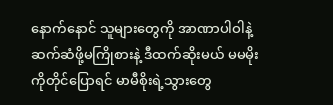နောက်နောင် သူများတွေကို အာဏာပါဝါနဲ့ဆက်ဆံဖို့မကြိုစားနဲ့ ဒီထက်ဆိုးမယ် မမမိုးကိုတိုင်ပြောရင် မာမီစိုးရဲ့သွားတွေ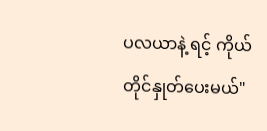ပလယာနဲ့ ရင့် ကိုယ်တိုင်နှုတ်ပေးမယ်"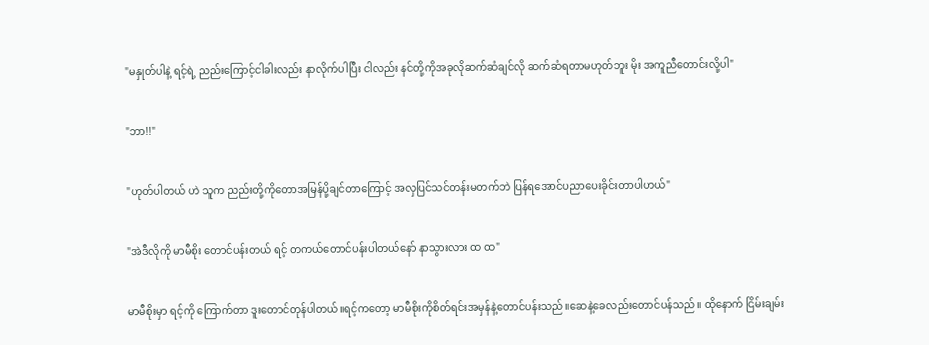"မနှုတ်ပါနဲ့ ရင့်ရဲ့ ညည်းကြောင့်ငါခါးလည်း နာလိုက်ပါပြီး ငါလည်း နင်တို့ကိုအခုလိုဆက်ဆံချင်လို ဆက်ဆံရတာမဟုတ်ဘူး မိုး အကူညီတောင်းလို့ပါ"


"ဘာ!!"


"ဟုတ်ပါတယ် ဟဲ သူက ညည်းတို့ကိုတောအမြန်ပို့ချင်တာကြောင့် အလှပြင်သင်တန်းမတက်ဘဲ ပြန်ရအောင်ပညာပေးခိုင်းတာပါဟယ်"


"အဲဒီလိုကို မာမီစိုး တောင်ပန်းတယ် ရင့် တကယ်တောင်ပန်းပါတယ်နော် နာသွားလား ထ ထ"


မာမီစိုးမှာ ရင့်ကို ကြောက်တာ ဒူးတောင်တုန်ပါတယ်။ရင့်ကတော့ မာမီစိုးကိုစိတ်ရင်းအမှန်နဲ့တောင်ပန်းသည်။ဆေနဲ့ခေလည်းတောင်ပန်သည်။ ထိုနောက် ငြိမ်းချမ်း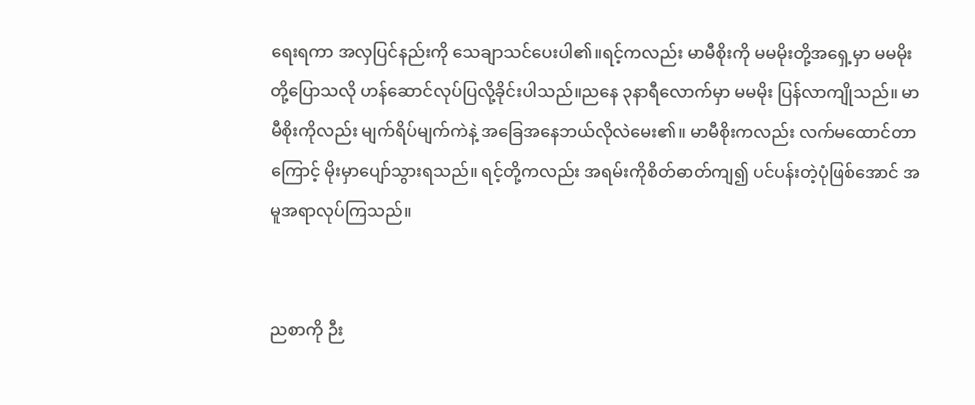ရေးရကာ အလှပြင်နည်းကို သေချာသင်ပေးပါ၏။ရင့်ကလည်း မာမီစိုးကို မမမိုးတို့အရှေ့မှာ မမမိုးတို့ပြောသလို ဟန်ဆောင်လုပ်ပြလို့ခိုင်းပါသည်။ညနေ ၃နာရီလောက်မှာ မမမိုး ပြန်လာကျိုသည်။ မာမီစိုးကိုလည်း မျက်ရိပ်မျက်ကဲနဲ့ အခြေအနေဘယ်လိုလဲမေး၏။ မာမီစိုးကလည်း လက်မထောင်တာကြောင့် မိုးမှာပျော်သွားရသည်။ ရင့်တို့ကလည်း အရမ်းကိုစိတ်ဓာတ်ကျ၍ ပင်ပန်းတဲ့ပုံဖြစ်အောင် အမူအရာလုပ်ကြသည်။


ညစာကို ဉီး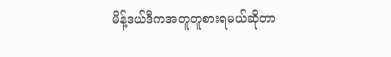မိန့်ဒယ်ဒီကအတူတူစားရမယ်ဆိုတာ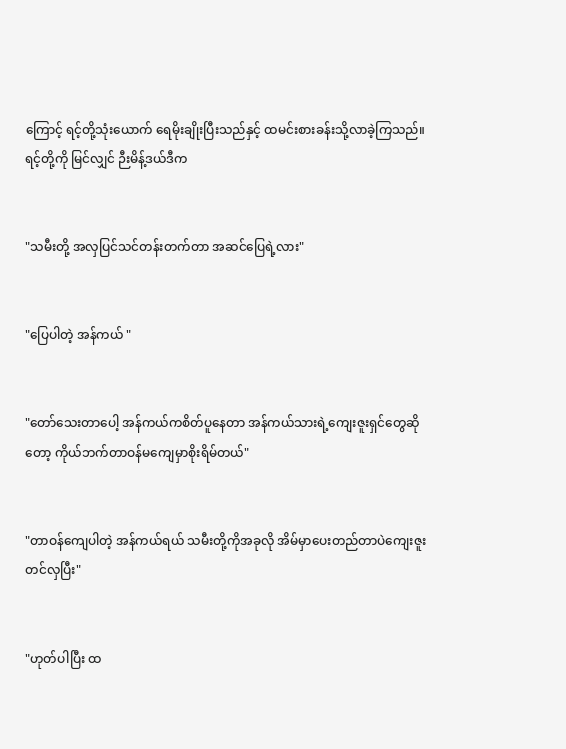ကြောင့် ရင့်တို့သုံးယောက် ရေမိုးချိုးပြီးသည်နှင့် ထမင်းစားခန်းသို့လာခဲ့ကြသည်။ရင့်တို့ကို မြင်လျှင် ဉီးမိန့်ဒယ်ဒီက


"သမီးတို့ အလှပြင်သင်တန်းတက်တာ အဆင်ပြေရဲ့လား"


"ပြေပါတဲ့ အန်ကယ် "


"တော်သေးတာပေါ့ အန်ကယ်ကစိတ်ပူနေတာ အန်ကယ်သားရဲ့ကျေးဇူးရှင်တွေဆိုတော့ ကိုယ်ဘက်တာဝန်မကျေမှာစိုးရိမ်တယ်"


"တာဝန်ကျေပါတဲ့ အန်ကယ်ရယ် သမီးတို့ကိုအခုလို အိမ်မှာပေးတည်တာပဲကျေးဇူးတင်လှပြီး"


"ဟုတ်ပါပြီး ထ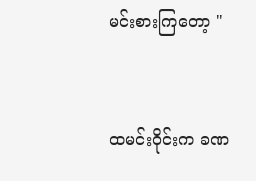မင်းစားကြတော့ "


ထမင်းဝိုင်းက ခဏ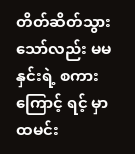တိတ်ဆိတ်သွားသော်လည်း မမနှင်းရဲ့ စကားကြောင့် ရင့် မှာ ထမင်း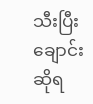သီးပြီးချောင်းဆိုရ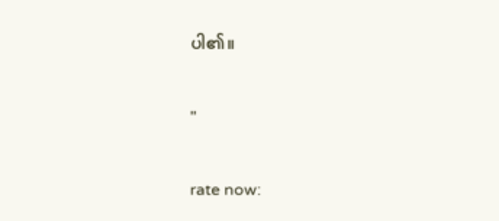ပါ၏။


"


rate now: